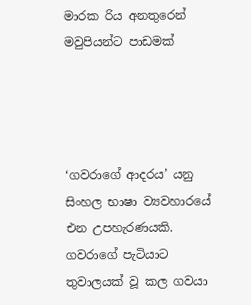මාරක රිය අනතුරෙන් මවුපියන්ට පාඩමක්




‘ගවරාගේ ආදරය’ යනු සිංහල භාෂා ව්‍යවහාරයේ එන උපහැරණයකි. ගවරාගේ පැටියාට තුවාලයක් වූ කල ගවයා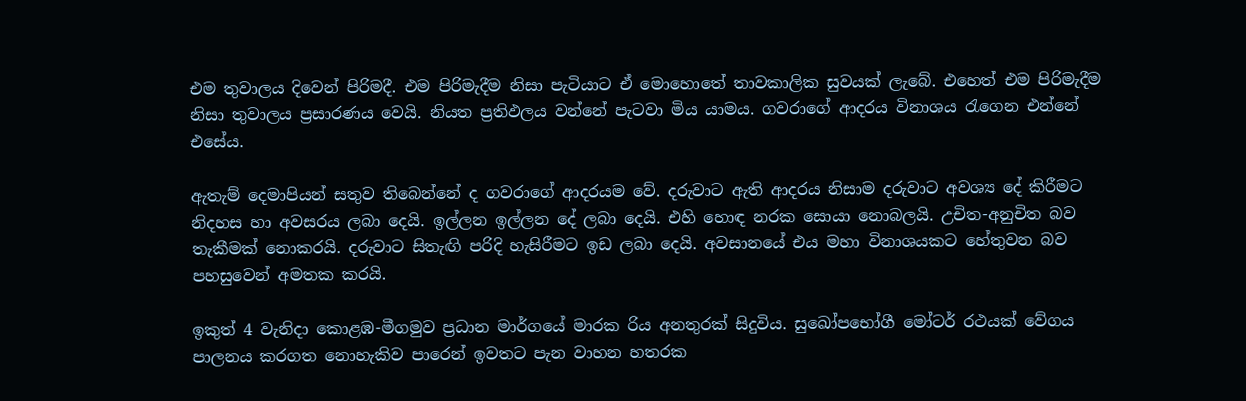එම තුවාලය දිවෙන් පිරිමදී. එම පිරිමැදීම නිසා පැටියාට ඒ මොහොතේ තාවකාලික සුවයක් ලැබේ. එහෙත් එම පිරිමැදීම නිසා තුවාලය ප්‍රසාරණය වෙයි. නියත ප්‍රතිඵලය වන්නේ පැටවා මිය යාමය. ගවරාගේ ආදරය විනාශය රැගෙන එන්නේ එසේය.

ඇතැම් දෙමාපියන් සතුව තිබෙන්නේ ද ගවරාගේ ආදරයම වේ. දරුවාට ඇති ආදරය නිසාම දරුවාට අවශ්‍ය දේ කිරීමට නිදහස හා අවසරය ලබා දෙයි. ඉල්ලන ඉල්ලන දේ ලබා දෙයි. එහි හොඳ නරක සොයා නොබලයි. උචිත-අනුචිත බව තැකීමක් නොකරයි. දරුවාට සිතැඟි පරිදි හැසිරීමට ඉඩ ලබා දෙයි. අවසානයේ එය මහා විනාශයකට හේතුවන බව පහසුවෙන් අමතක කරයි.

ඉකුත් 4 වැනිදා කොළඹ-මීගමුව ප්‍රධාන මාර්ගයේ මාරක රිය අනතුරක් සිදුවිය. සුඛෝපභෝගී මෝටර් රථයක් වේගය පාලනය කරගත නොහැකිව පාරෙන් ඉවතට පැන වාහන හතරක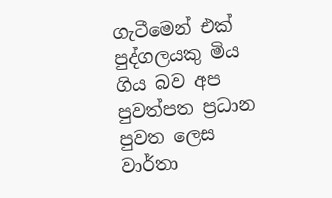ගැටීමෙන් එක් පුද්ගලයකු මිය ගිය බව අප පුවත්පත ප්‍රධාන පුවත ලෙස වාර්තා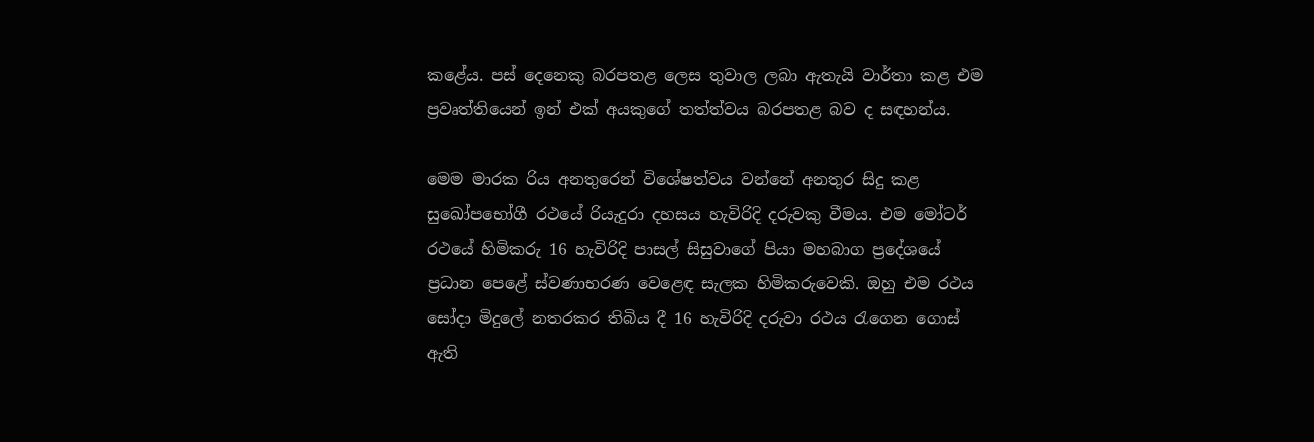කළේය. පස් දෙනෙකු බරපතළ ලෙස තුවාල ලබා ඇතැයි වාර්තා කළ එම ප්‍රවෘත්තියෙන් ඉන් එක් අයකුගේ තත්ත්වය බරපතළ බව ද සඳහන්ය.

මෙම මාරක රිය අනතුරෙන් විශේෂත්වය වන්නේ අනතුර සිදු කළ සුඛෝපභෝගී රථයේ රියැදුරා දහසය හැවිරිදි දරුවකු වීමය. එම මෝටර් රථයේ හිමිකරු 16 හැවිරිදි පාසල් සිසුවාගේ පියා මහබාග ප්‍රදේශයේ ප්‍රධාන පෙළේ ස්වණාභරණ වෙළෙඳ සැලක හිමිකරුවෙකි. ඔහු එම රථය සෝදා මිදුලේ නතරකර තිබිය දී 16 හැවිරිදි දරුවා රථය රැගෙන ගොස් ඇති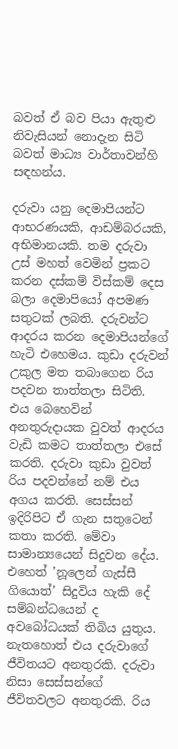බවත් ඒ බව පියා ඇතුළු නිවැසියන් නොදැන සිටි බවත් මාධ්‍ය වාර්තාවන්හි සඳහන්ය.

දරුවා යනු දෙමාපියන්ට ආභරණයකි, ආඩම්බරයකි, අභිමානයකි. තම දරුවා උස් මහත් වෙමින් ප්‍රකට කරන දස්කම් විස්කම් දෙස බලා දෙමාපියෝ අපමණ සතුටක් ලබති. දරුවන්ට ආදරය කරන දෙමාපියන්ගේ හැටි එහෙමය. කුඩා දරුවන් උකුල මත තබාගෙන රිය පදවන තාත්තලා සිටිති. එය බෙහෙවින් අනතුරුදායක වුවත් ආදරය වැඩි කමට තාත්තලා එසේ කරති. දරුවා කුඩා වුවත් රිය පදවන්නේ නම් එය අගය කරති. සෙස්සන් ඉදිරිපිට ඒ ගැන සතුටෙන් කතා කරති. මේවා සාමාන්‍යයෙන් සිදුවන දේය. එහෙත් ’නූලෙන් ගැස්සී ගියොත්’ සිදුවිය හැකි දේ සම්බන්ධයෙන් ද අවබෝධයක් තිබිය යුතුය. නැතහොත් එය දරුවාගේ ජීවිතයට අනතුරකි. දරුවා නිසා සෙස්සන්ගේ ජීවිතවලට අනතුරකි. රිය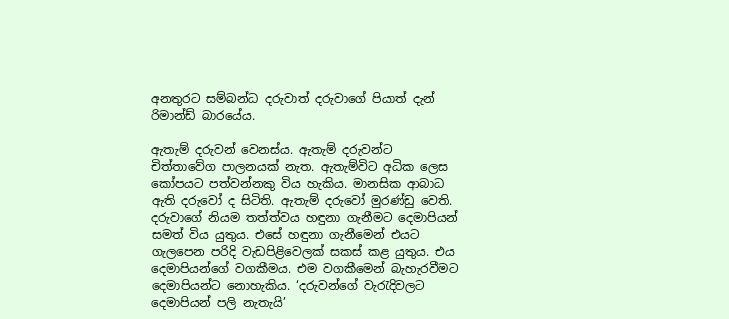අනතුරට සම්බන්ධ දරුවාත් දරුවාගේ පියාත් දැන් රිමාන්ඩ් බාරයේය.

ඇතැම් දරුවන් වෙනස්ය. ඇතැම් දරුවන්ට චිත්තාවේග පාලනයක් නැත. ඇතැම්විට අධික ලෙස කෝපයට පත්වන්නකු විය හැකිය. මානසික ආබාධ ඇති දරුවෝ ද සිටිති. ඇතැම් දරුවෝ මුරණ්ඩු වෙති. දරුවාගේ නියම තත්ත්වය හඳුනා ගැනීමට දෙමාපියන් සමත් විය යුතුය. එසේ හඳුනා ගැනීමෙන් එයට ගැලපෙන පරිදි වැඩපිළිවෙලක් සකස් කළ යුතුය. එය දෙමාපියන්ගේ වගකීමය. එම වගකීමෙන් බැහැරවීමට දෙමාපියන්ට නොහැකිය. ‘දරුවන්ගේ වැරැදිවලට දෙමාපියන් පලි නැතැයි’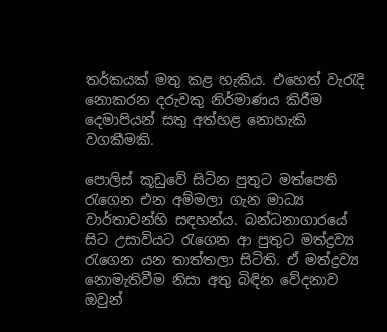තර්කයක් මතු කළ හැකිය. එහෙත් වැරැදි නොකරන දරුවකු නිර්මාණය කිරීම දෙමාපියන් සතු අත්හළ නොහැකි වගකීමකි.

පොලිස් කූඩුවේ සිටින පුතුට මත්පෙති රැගෙන එන අම්මලා ගැන මාධ්‍ය වාර්තාවන්හි සඳහන්ය. බන්ධනාගාරයේ සිට උසාවියට රැගෙන ආ පුතුට මත්ද්‍රව්‍ය රැගෙන යන තාත්තලා සිටිති. ඒ මත්ද්‍රව්‍ය නොමැතිවීම නිසා අතු බිඳින වේදනාව ඔවුන්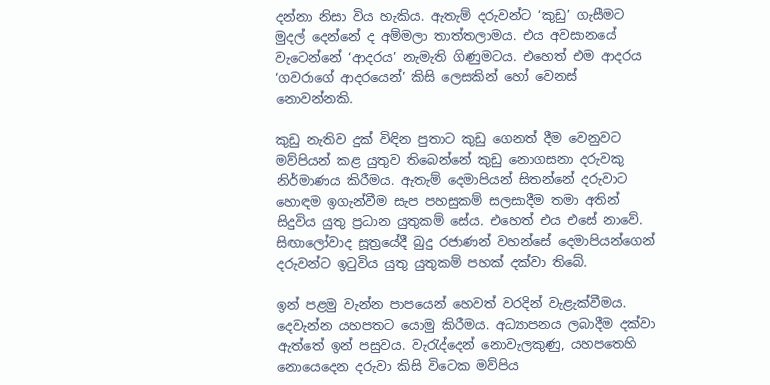දන්නා නිසා විය හැකිය. ඇතැම් දරුවන්ට ‘කුඩු’ ගැසීමට මුදල් දෙන්නේ ද අම්මලා තාත්තලාමය. එය අවසානයේ වැටෙන්නේ ‘ආදරය’ නැමැති ගිණුමටය. එහෙත් එම ආදරය ‘ගවරාගේ ආදරයෙන්’ කිසි ලෙසකින් හෝ වෙනස් නොවන්නකි.

කුඩු නැතිව දුක් විඳින පුතාට කුඩු ගෙනත් දීම වෙනුවට මව්පියන් කළ යුතුව තිබෙන්නේ කුඩු නොගසනා දරුවකු නිර්මාණය කිරීමය. ඇතැම් දෙමාපියන් සිතන්නේ දරුවාට හොඳම ඉගැන්වීම සැප පහසුකම් සලසාදීම තමා අතින් සිදුවිය යුතු ප්‍රධාන යුතුකම් සේය. එහෙත් එය එසේ නාවේ. සිඟාලෝවාද සූත්‍රයේදී බුදු රජාණන් වහන්සේ දෙමාපියන්ගෙන් දරුවන්ට ඉටුවිය යුතු යුතුකම් පහක් දක්වා තිබේ.

ඉන් පළමු වැන්න පාපයෙන් හෙවත් වරදින් වැළැක්වීමය. දෙවැන්න යහපතට යොමු කිරීමය. අධ්‍යාපනය ලබාදීම දක්වා ඇත්තේ ඉන් පසුවය. වැරැද්දෙන් නොවැලකුණු, යහපතෙහි නොයෙදෙන දරුවා කිසි විටෙක මව්පිය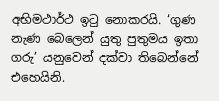අභිමථාර්ථ ඉටු නොකරයි. ‘ගුණ නැණ බෙලෙන් යුතු පුතුමය ඉතා ගරු’ යනුවෙන් දක්වා තිබෙන්නේ එහෙයිනි.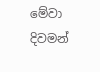මේවා දිවමන්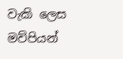වැකි ලෙස මව්පියන්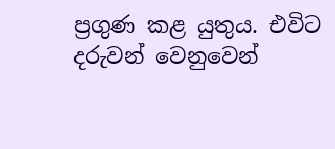ප්‍රගුණ කළ යුතුය. එවිට දරුවන් වෙනුවෙන්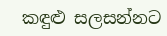කඳුළු සලසන්නට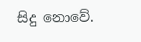සිදු නොවේ.